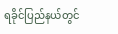ရခိုင်ပြည်နယ်တွင်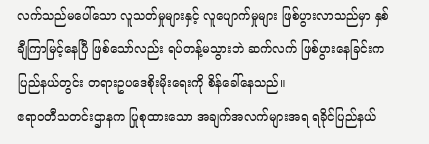လက်သည်မပေါ်သော လူသတ်မှုများနှင့် လူပျောက်မှုများ ဖြစ်ပွားလာသည်မှာ နှစ်ချီကြာမြင့်နေပြီ ဖြစ်သော်လည်း ရပ်တန့်မသွားဘဲ ဆက်လက် ဖြစ်ပွားနေခြင်းက ပြည်နယ်တွင်း တရားဥပဒေစိုးမိုးရေးကို စိန်ခေါ်နေသည်။
ဧရာဝတီသတင်းဌာနက ပြုစုထားသော အချက်အလက်များအရ ရခိုင်ပြည်နယ်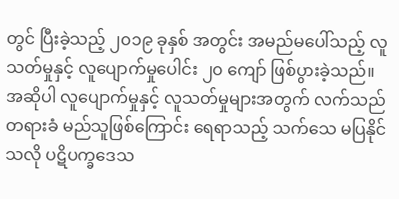တွင် ပြီးခဲ့သည့် ၂၀၁၉ ခုနှစ် အတွင်း အမည်မပေါ်သည့် လူသတ်မှုနှင့် လူပျောက်မှုပေါင်း ၂၀ ကျော် ဖြစ်ပွားခဲ့သည်။
အဆိုပါ လူပျောက်မှုနှင့် လူသတ်မှုများအတွက် လက်သည်တရားခံ မည်သူဖြစ်ကြောင်း ရေရာသည့် သက်သေ မပြနိုင်သလို ပဋိပက္ခဒေသ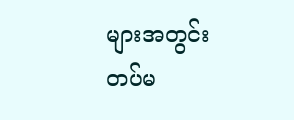များအတွင်း တပ်မ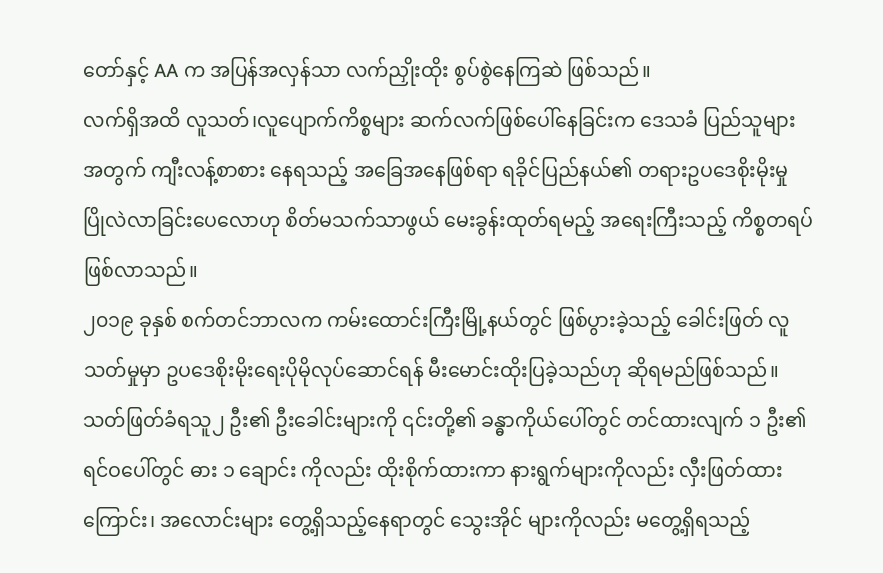တော်နှင့် AA က အပြန်အလှန်သာ လက်ညှိုးထိုး စွပ်စွဲနေကြဆဲ ဖြစ်သည်။
လက်ရှိအထိ လူသတ်၊လူပျောက်ကိစ္စများ ဆက်လက်ဖြစ်ပေါ်နေခြင်းက ဒေသခံ ပြည်သူများအတွက် ကျီးလန့်စာစား နေရသည့် အခြေအနေဖြစ်ရာ ရခိုင်ပြည်နယ်၏ တရားဥပဒေစိုးမိုးမှု ပြိုလဲလာခြင်းပေလောဟု စိတ်မသက်သာဖွယ် မေးခွန်းထုတ်ရမည့် အရေးကြီးသည့် ကိစ္စတရပ်ဖြစ်လာသည်။
၂၀၁၉ ခုနှစ် စက်တင်ဘာလက ကမ်းထောင်းကြီးမြို့နယ်တွင် ဖြစ်ပွားခဲ့သည့် ခေါင်းဖြတ် လူသတ်မှုမှာ ဥပဒေစိုးမိုးရေးပိုမိုလုပ်ဆောင်ရန် မီးမောင်းထိုးပြခဲ့သည်ဟု ဆိုရမည်ဖြစ်သည်။
သတ်ဖြတ်ခံရသူ၂ ဦး၏ ဦးခေါင်းများကို ၎င်းတို့၏ ခန္ဓာကိုယ်ပေါ်တွင် တင်ထားလျက် ၁ ဦး၏ ရင်ဝပေါ်တွင် ဓား ၁ ချောင်း ကိုလည်း ထိုးစိုက်ထားကာ နားရွက်များကိုလည်း လှီးဖြတ်ထားကြောင်း၊ အလောင်းများ တွေ့ရှိသည့်နေရာတွင် သွေးအိုင် များကိုလည်း မတွေ့ရှိရသည့်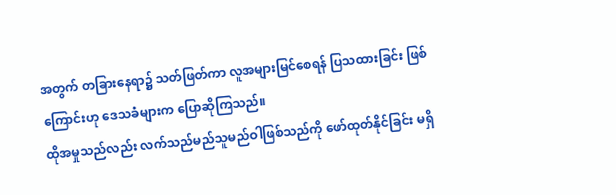အတွက် တခြားနေရာ၌ သတ်ဖြတ်ကာ လူအများမြင်စေရန် ပြသထားခြင်း ဖြစ်ကြောင်းဟု ဒေသခံများက ပြောဆိုကြသည်။
ထိုအမှုသည်လည်း လက်သည်မည်သူမည်ဝါဖြစ်သည်ကို ဖော်ထုတ်နိုင်ခြင်း မရှိ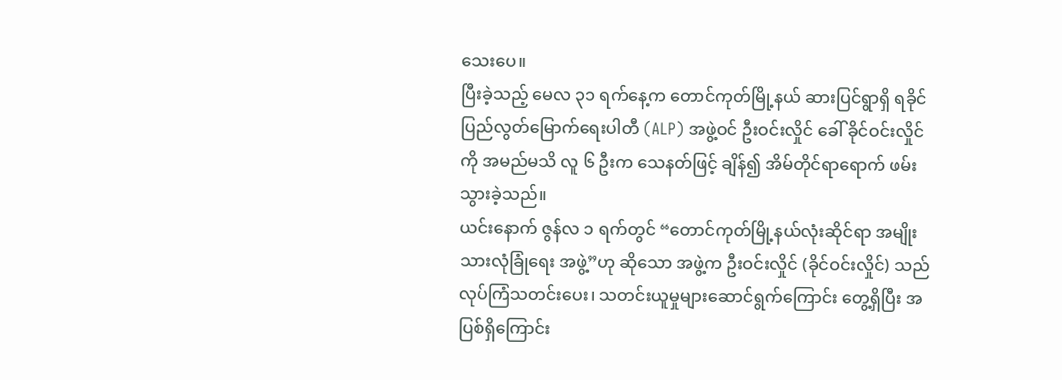သေးပေ။
ပြီးခဲ့သည့် မေလ ၃၁ ရက်နေ့က တောင်ကုတ်မြို့နယ် ဆားပြင်ရွာရှိ ရခိုင်ပြည်လွတ်မြောက်ရေးပါတီ (ALP) အဖွဲ့ဝင် ဦးဝင်းလှိုင် ခေါ် ခိုင်ဝင်းလှိုင်ကို အမည်မသိ လူ ၆ ဦးက သေနတ်ဖြင့် ချိန်၍ အိမ်တိုင်ရာရောက် ဖမ်းသွားခဲ့သည်။
ယင်းနောက် ဇွန်လ ၁ ရက်တွင် “တောင်ကုတ်မြို့နယ်လုံးဆိုင်ရာ အမျိုးသားလုံခြုံရေး အဖွဲ့”ဟု ဆိုသော အဖွဲ့က ဦးဝင်းလှိုင် (ခိုင်ဝင်းလှိုင်) သည် လုပ်ကြံသတင်းပေး၊ သတင်းယူမှုများဆောင်ရွက်ကြောင်း တွေ့ရှိပြီး အပြစ်ရှိကြောင်း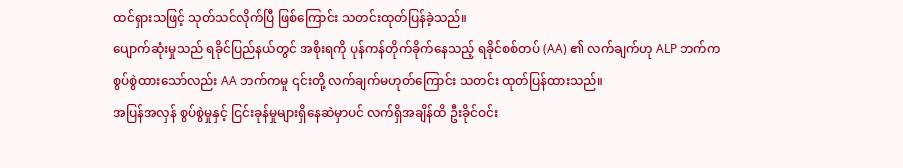ထင်ရှားသဖြင့် သုတ်သင်လိုက်ပြီ ဖြစ်ကြောင်း သတင်းထုတ်ပြန်ခဲ့သည်။
ပျောက်ဆုံးမှုသည် ရခိုင်ပြည်နယ်တွင် အစိုးရကို ပုန်ကန်တိုက်ခိုက်နေသည့် ရခိုင်စစ်တပ် (AA) ၏ လက်ချက်ဟု ALP ဘက်က စွပ်စွဲထားသော်လည်း AA ဘက်ကမူ ၎င်းတို့ လက်ချက်မဟုတ်ကြောင်း သတင်း ထုတ်ပြန်ထားသည်။
အပြန်အလှန် စွပ်စွဲမှုနှင့် ငြင်းခုန်မှုများရှိနေဆဲမှာပင် လက်ရှိအချိန်ထိ ဦးခိုင်ဝင်း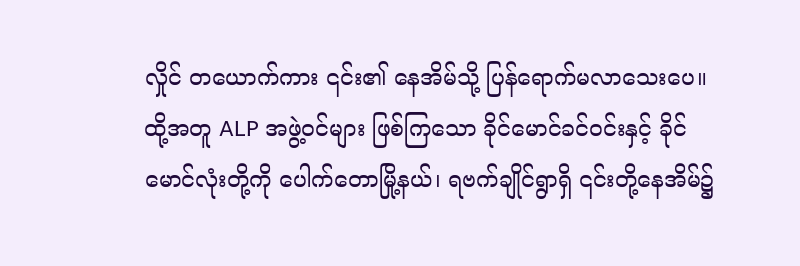လှိုင် တယောက်ကား ၎င်း၏ နေအိမ်သို့ ပြန်ရောက်မလာသေးပေ။
ထို့အတူ ALP အဖွဲ့ဝင်များ ဖြစ်ကြသော ခိုင်မောင်ခင်ဝင်းနှင့် ခိုင်မောင်လုံးတို့ကို ပေါက်တောမြို့နယ်၊ ရဗက်ချိုင်ရွာရှိ ၎င်းတို့နေအိမ်၌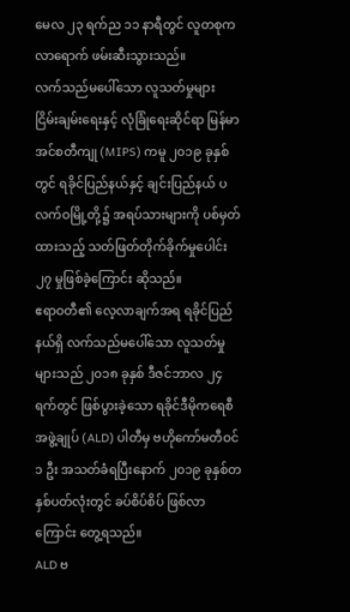မေလ ၂၃ ရက်ည ၁၁ နာရီတွင် လူတစုက လာရောက် ဖမ်းဆီးသွားသည်။
လက်သည်မပေါ်သော လူသတ်မှုများ
ငြိမ်းချမ်းရေးနှင့် လုံခြုံရေးဆိုင်ရာ မြန်မာ အင်စတီကျု (MIPS) ကမူ ၂၀၁၉ ခုနှစ်တွင် ရခိုင်ပြည်နယ်နှင့် ချင်းပြည်နယ် ပလက်ဝမြို့တို့၌ အရပ်သားများကို ပစ်မှတ်ထားသည့် သတ်ဖြတ်တိုက်ခိုက်မှုပေါင်း ၂၇ မှုဖြစ်ခဲ့ကြောင်း ဆိုသည်။
ဧရာဝတီ၏ လေ့လာချက်အရ ရခိုင်ပြည်နယ်ရှိ လက်သည်မပေါ်သော လူသတ်မှုများသည် ၂၀၁၈ ခုနှစ် ဒီဇင်ဘာလ ၂၄ ရက်တွင် ဖြစ်ပွားခဲ့သော ရခိုင်ဒီမိုကရေစီ အဖွဲ့ချုပ် (ALD) ပါတီမှ ဗဟိုကော်မတီဝင် ၁ ဦး အသတ်ခံရပြီးနောက် ၂၀၁၉ ခုနှစ်တနှစ်ပတ်လုံးတွင် ခပ်စိပ်စိပ် ဖြစ်လာကြောင်း တွေ့ရသည်။
ALD ဗ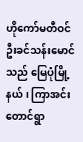ဟိုကော်မတီဝင် ဦးခင်သန်းမောင်သည် မြေပုံမြို့နယ်၊ ကြာအင်းတောင်ရွာ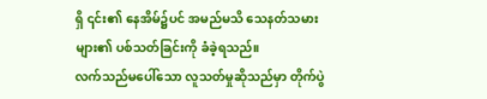ရှိ ၎င်း၏ နေအိမ်၌ပင် အမည်မသိ သေနတ်သမားများ၏ ပစ်သတ်ခြင်းကို ခံခဲ့ရသည်။
လက်သည်မပေါ်သော လူသတ်မှုဆိုသည်မှာ တိုက်ပွဲ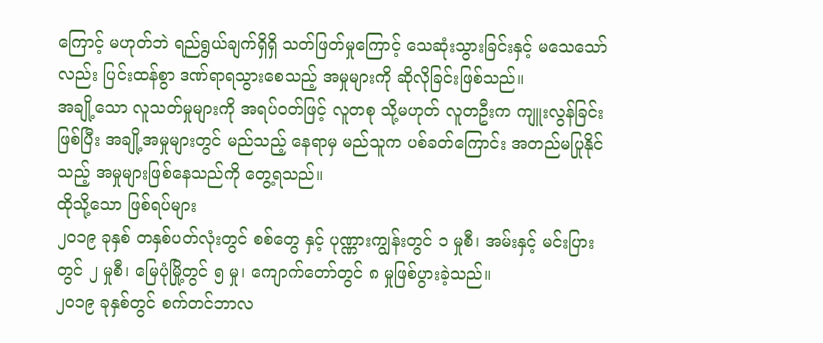ကြောင့် မဟုတ်ဘဲ ရည်ရွယ်ချက်ရှိရှိ သတ်ဖြတ်မှုကြောင့် သေဆုံးသွားခြင်းနှင့် မသေသော်လည်း ပြင်းထန်စွာ ဒဏ်ရာရသွားစေသည့် အမှုများကို ဆိုလိုခြင်းဖြစ်သည်။
အချို့သော လူသတ်မှုများကို အရပ်ဝတ်ဖြင့် လူတစု သို့မဟုတ် လူတဦးက ကျူးလွန်ခြင်းဖြစ်ပြီး အချို့အမှုများတွင် မည်သည့် နေရာမှ မည်သူက ပစ်ခတ်ကြောင်း အတည်မပြုနိုင်သည့် အမှုများဖြစ်နေသည်ကို တွေ့ရသည်။
ထိုသို့သော ဖြစ်ရပ်များ
၂၀၁၉ ခုနှစ် တနှစ်ပတ်လုံးတွင် စစ်တွေ နှင့် ပုဏ္ဏားကျွန်းတွင် ၁ မှုစီ၊ အမ်းနှင့် မင်းပြားတွင် ၂ မှုစီ၊ မြေပုံမြို့တွင် ၅ မှု၊ ကျောက်တော်တွင် ၈ မှုဖြစ်ပွားခဲ့သည်။
၂၀၁၉ ခုနှစ်တွင် စက်တင်ဘာလ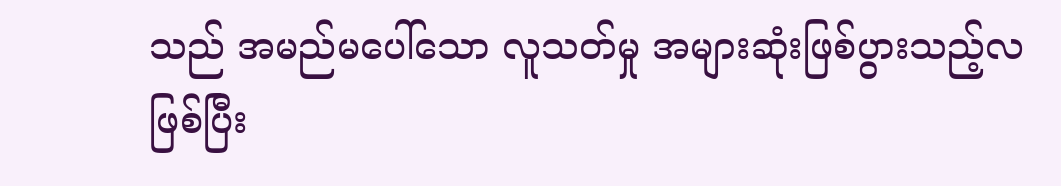သည် အမည်မပေါ်သော လူသတ်မှု အများဆုံးဖြစ်ပွားသည့်လဖြစ်ပြီး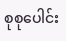စုစုပေါင်း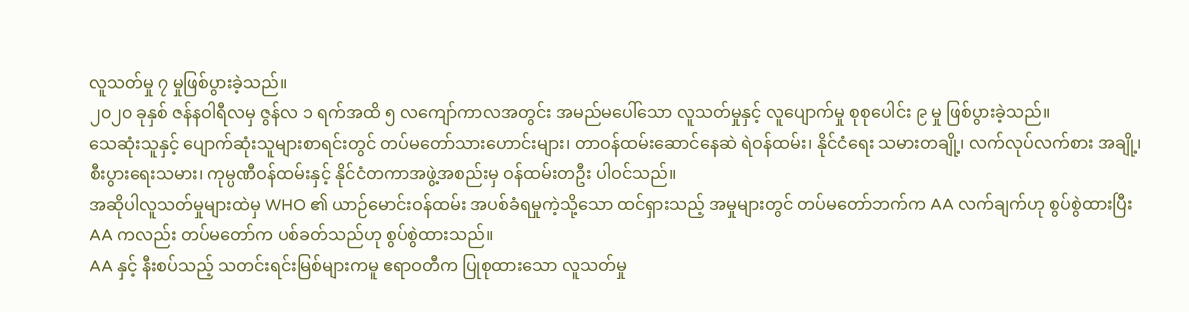လူသတ်မှု ၇ မှုဖြစ်ပွားခဲ့သည်။
၂၀၂၀ ခုနှစ် ဇန်နဝါရီလမှ ဇွန်လ ၁ ရက်အထိ ၅ လကျော်ကာလအတွင်း အမည်မပေါ်သော လူသတ်မှုနှင့် လူပျောက်မှု စုစုပေါင်း ၉ မှု ဖြစ်ပွားခဲ့သည်။
သေဆုံးသူနှင့် ပျောက်ဆုံးသူများစာရင်းတွင် တပ်မတော်သားဟောင်းများ၊ တာဝန်ထမ်းဆောင်နေဆဲ ရဲဝန်ထမ်း၊ နိုင်ငံရေး သမားတချို့၊ လက်လုပ်လက်စား အချို့၊ စီးပွားရေးသမား၊ ကုမ္ပဏီဝန်ထမ်းနှင့် နိုင်ငံတကာအဖွဲ့အစည်းမှ ဝန်ထမ်းတဦး ပါဝင်သည်။
အဆိုပါလူသတ်မှုများထဲမှ WHO ၏ ယာဉ်မောင်းဝန်ထမ်း အပစ်ခံရမှုကဲ့သို့သော ထင်ရှားသည့် အမှုများတွင် တပ်မတော်ဘက်က AA လက်ချက်ဟု စွပ်စွဲထားပြီး AA ကလည်း တပ်မတော်က ပစ်ခတ်သည်ဟု စွပ်စွဲထားသည်။
AA နှင့် နီးစပ်သည့် သတင်းရင်းမြစ်များကမူ ဧရာဝတီက ပြုစုထားသော လူသတ်မှု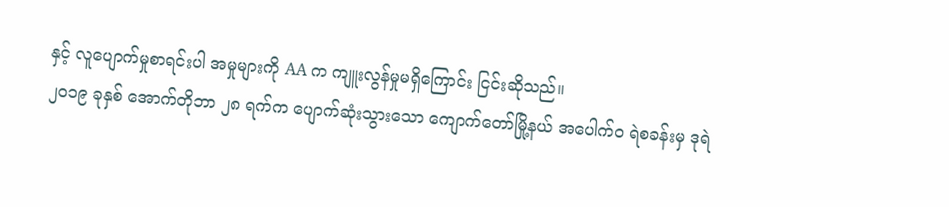နှင့် လူပျောက်မှုစာရင်းပါ အမှုများကို AA က ကျူးလွန်မှုမရှိကြောင်း ငြင်းဆိုသည်။
၂၀၁၉ ခုနှစ် အောက်တိုဘာ ၂၈ ရက်က ပျောက်ဆုံးသွားသော ကျောက်တော်မြို့နယ် အပေါက်ဝ ရဲစခန်းမှ ဒုရဲ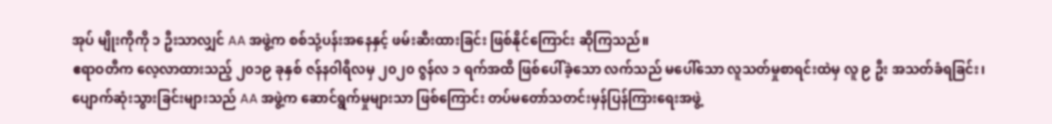အုပ် မျိုးကိုကို ၁ ဦးသာလျှင် AA အဖွဲ့က စစ်သုံ့ပန်းအနေနှင့် ဖမ်းဆီးထားခြင်း ဖြစ်နိုင်ကြောင်း ဆိုကြသည်။
ဧရာဝတီက လေ့လာထားသည့် ၂၀၁၉ ခုနှစ် ဇန်နဝါရီလမှ ၂၀၂၀ ဇွန်လ ၁ ရက်အထိ ဖြစ်ပေါ်ခဲ့သော လက်သည် မပေါ်သော လူသတ်မှုစာရင်းထဲမှ လူ ၉ ဦး အသတ်ခံရခြင်း၊ ပျောက်ဆုံးသွားခြင်းများသည် AA အဖွဲ့က ဆောင်ရွက်မှုများသာ ဖြစ်ကြောင်း တပ်မတော်သတင်းမှန်ပြန်ကြားရေးအဖွဲ့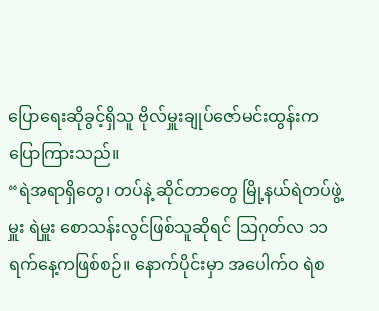ပြောရေးဆိုခွင့်ရှိသူ ဗိုလ်မှူးချုပ်ဇော်မင်းထွန်းက ပြောကြားသည်။
“ရဲအရာရှိတွေ၊ တပ်နဲ့ ဆိုင်တာတွေ မြို့နယ်ရဲတပ်ဖွဲ့မှူး ရဲမှူး စောသန်းလွင်ဖြစ်သူဆိုရင် သြဂုတ်လ ၁၁ ရက်နေ့ကဖြစ်စဉ်။ နောက်ပိုင်းမှာ အပေါက်ဝ ရဲစ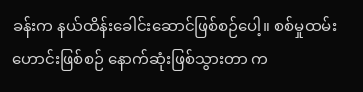ခန်းက နယ်ထိန်းခေါင်းဆောင်ဖြစ်စဉ်ပေါ့။ စစ်မှုထမ်းဟောင်းဖြစ်စဉ် နောက်ဆုံးဖြစ်သွားတာ က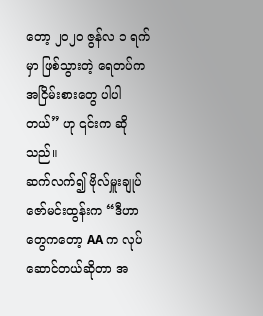တော့ ၂၀၂၀ ဇွန်လ ၁ ရက်မှာ ဖြစ်သွားတဲ့ ရေတပ်က အငြိမ်းစားတွေ ပါပါတယ်” ဟု ၎င်းက ဆိုသည်။
ဆက်လက်၍ ဗိုလ်မှူးချုပ်ဇော်မင်းထွန်းက “ဒီဟာတွေကတော့ AA က လုပ်ဆောင်တယ်ဆိုတာ အ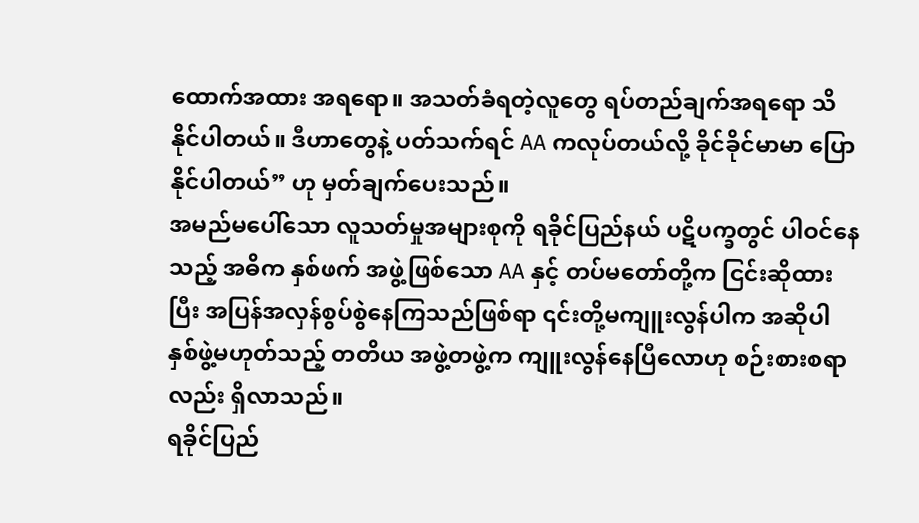ထောက်အထား အရရော။ အသတ်ခံရတဲ့လူတွေ ရပ်တည်ချက်အရရော သိနိုင်ပါတယ်။ ဒီဟာတွေနဲ့ ပတ်သက်ရင် AA ကလုပ်တယ်လို့ ခိုင်ခိုင်မာမာ ပြောနိုင်ပါတယ်” ဟု မှတ်ချက်ပေးသည်။
အမည်မပေါ်သော လူသတ်မှုအများစုကို ရခိုင်ပြည်နယ် ပဋိပက္ခတွင် ပါဝင်နေသည့် အဓိက နှစ်ဖက် အဖွဲ့ဖြစ်သော AA နှင့် တပ်မတော်တို့က ငြင်းဆိုထားပြီး အပြန်အလှန်စွပ်စွဲနေကြသည်ဖြစ်ရာ ၎င်းတို့မကျူးလွန်ပါက အဆိုပါ နှစ်ဖွဲ့မဟုတ်သည့် တတိယ အဖွဲ့တဖွဲ့က ကျူးလွန်နေပြီလောဟု စဉ်းစားစရာလည်း ရှိလာသည်။
ရခိုင်ပြည်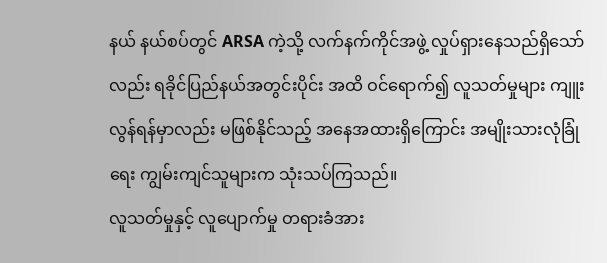နယ် နယ်စပ်တွင် ARSA ကဲ့သို့ လက်နက်ကိုင်အဖွဲ့ လှုပ်ရှားနေသည်ရှိသော်လည်း ရခိုင်ပြည်နယ်အတွင်းပိုင်း အထိ ဝင်ရောက်၍ လူသတ်မှုများ ကျူးလွန်ရန်မှာလည်း မဖြစ်နိုင်သည့် အနေအထားရှိကြောင်း အမျိုးသားလုံခြုံရေး ကျွမ်းကျင်သူများက သုံးသပ်ကြသည်။
လူသတ်မှုနှင့် လူပျောက်မှု တရားခံအား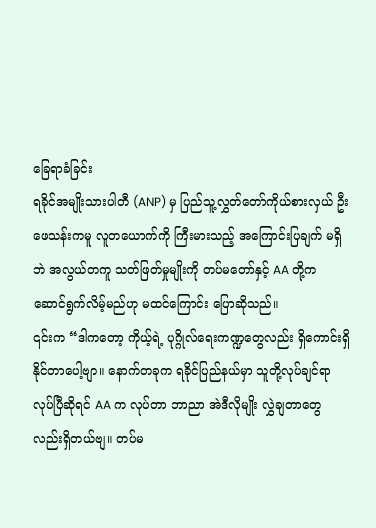ခြေရာခံခြင်း
ရခိုင်အမျိုးသားပါတီ (ANP) မှ ပြည်သူ့လွှတ်တော်ကိုယ်စားလှယ် ဦးဖေသန်းကမူ လူတယောက်ကို ကြီးမားသည့် အကြောင်းပြချက် မရှိဘဲ အလွယ်တကူ သတ်ဖြတ်မှုမျိုးကို တပ်မတော်နှင့် AA တို့က ဆောင်ရွက်လိမ့်မည်ဟု မထင်ကြောင်း ပြောဆိုသည်။
၎င်းက “ဒါကတော့ ကိုယ့်ရဲ့ ပုဂ္ဂိုလ်ရေးကဏ္ဍတွေလည်း ရှိကောင်းရှိနိုင်တာပေါ့ဗျာ။ နောက်တခုက ရခိုင်ပြည်နယ်မှာ သူတို့လုပ်ချင်ရာ လုပ်ပြီဆိုရင် AA က လုပ်တာ ဘာညာ အဲဒီလိုမျိုး လွှဲချတာတွေလည်းရှိတယ်ဗျ။ တပ်မ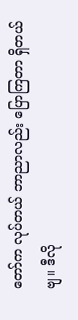တော်က လုပ်တယ် ဘာညာလည်း ပြောကြတာ ရှိတယ်ဗျ။ ဒီလို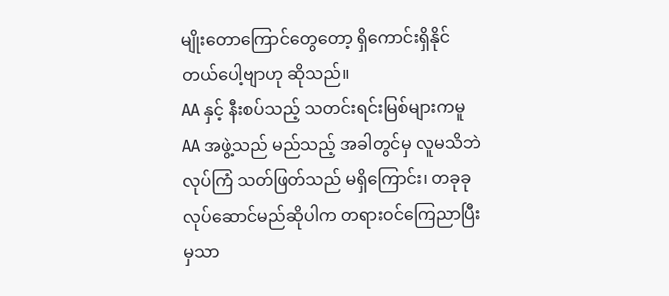မျိုးတောကြောင်တွေတော့ ရှိကောင်းရှိနိုင်တယ်ပေါ့ဗျာဟု ဆိုသည်။
AA နှင့် နီးစပ်သည့် သတင်းရင်းမြစ်များကမူ AA အဖွဲ့သည် မည်သည့် အခါတွင်မှ လူမသိဘဲ လုပ်ကြံ သတ်ဖြတ်သည် မရှိကြောင်း၊ တခုခုလုပ်ဆောင်မည်ဆိုပါက တရားဝင်ကြေညာပြီးမှသာ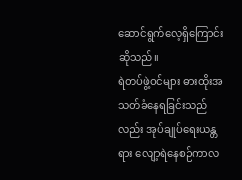ဆောင်ရွက်လေ့ရှိကြောင်း ဆိုသည်။
ရဲတပ်ဖွဲ့ဝင်များ ဓားထိုးအသတ်ခံနေရခြင်းသည်လည်း အုပ်ချုပ်ရေးယန္တရား လျော့ရဲနေစဉ်ကာလ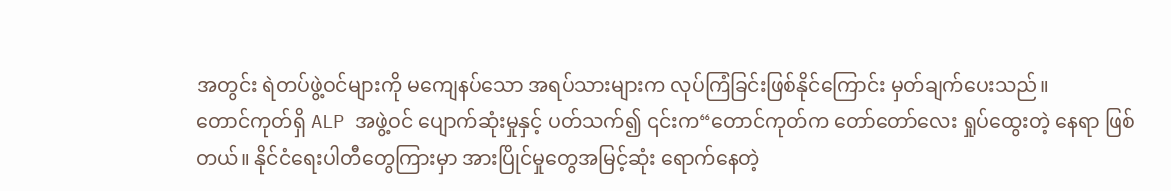အတွင်း ရဲတပ်ဖွဲ့ဝင်များကို မကျေနပ်သော အရပ်သားများက လုပ်ကြံခြင်းဖြစ်နိုင်ကြောင်း မှတ်ချက်ပေးသည်။
တောင်ကုတ်ရှိ ALP အဖွဲ့ဝင် ပျောက်ဆုံးမှုနှင့် ပတ်သက်၍ ၎င်းက“တောင်ကုတ်က တော်တော်လေး ရှုပ်ထွေးတဲ့ နေရာ ဖြစ်တယ်။ နိုင်ငံရေးပါတီတွေကြားမှာ အားပြိုင်မှုတွေအမြင့်ဆုံး ရောက်နေတဲ့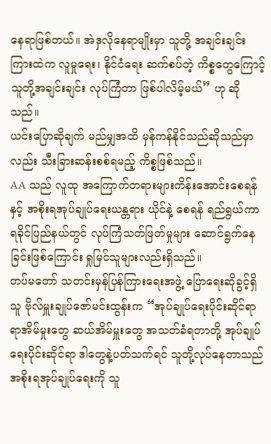နေရာဖြစ်တယ်။ အဲဒှလိုနေရာမျိုးမှာ သူတို့ အချင်းချင်းကြားထဲက လူမှုရေး၊ နိုင်ငံရေး ဆက်စပ်တဲ့ ကိစ္စတွေကြောင့် သူတို့အချင်းချင်း လုပ်ကြံတာ ဖြစ်ပါလိမ့်မယ်” ဟု ဆိုသည်။
ယင်းပြောဆိုချက် မည်မျှအထိ မှန်ကန်နိုင်သည်ဆိုသည်မှာလည်း သီးခြားဆန်းစစ်ရမည့် ကိစ္စဖြစ်သည်။
AA သည် လူထု အကြောက်တရားများကိန်းအောင်းစေရန်နှင့် အစိုးရအုပ်ချုပ်ရေးယန္တရား ယိုင်နဲ့ စေရန် ရည်ရွယ်ကာ ရခိုင်ပြည်နယ်တွင် လုပ်ကြံသတ်ဖြတ်မှုများ ဆောင်ရွက်နေခြင်းဖြစ်ကြောင်း ရှုမြင်သူများလည်းရှိသည်။
တပ်မတော် သတင်းမှန်ပြန်ကြားရေးအဖွဲ့ ပြောရေးဆိုခွင့်ရှိသူ ဗိုလ်မှူးချုပ်ဇော်မင်းထွန်းက “အုပ်ချုပ်ရေးပိုင်းဆိုင်ရာ ရာအိမ်မှုးတွေ ဆယ်အိမ်မှူးတွေ အသတ်ခံရတာတို့ အုပ်ချုပ်ရေးပိုင်းဆိုင်ရာ ဒါတွေနဲ့ပတ်သက်ရင် သူတို့လုပ်နေတာသည် အစိုးရအုပ်ချုပ်ရေးကို သူ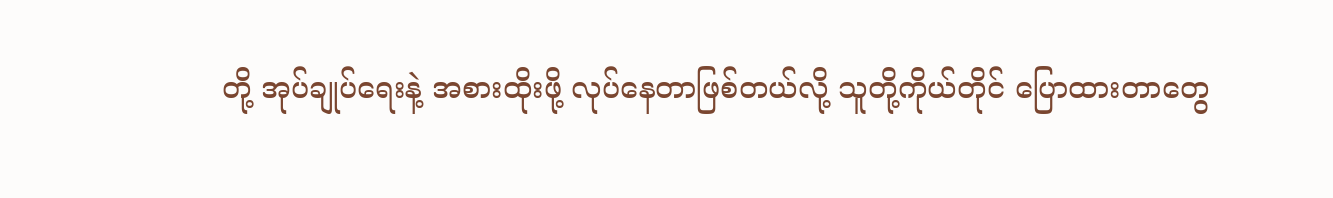တို့ အုပ်ချုပ်ရေးနဲ့ အစားထိုးဖို့ လုပ်နေတာဖြစ်တယ်လို့ သူတို့ကိုယ်တိုင် ပြောထားတာတွေ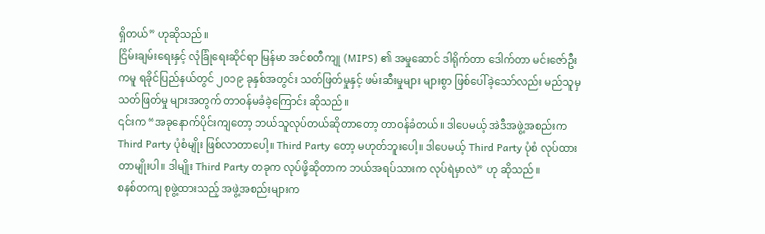ရှိတယ်” ဟုဆိုသည်။
ငြိမ်းချမ်းရေးနှင့် လုံခြုံရေးဆိုင်ရာ မြန်မာ အင်စတီကျု (MIPS) ၏ အမှုဆောင် ဒါရိုက်တာ ဒေါက်တာ မင်းဇော်ဦး ကမူ ရခိုင်ပြည်နယ်တွင် ၂၀၁၉ ခုနှစ်အတွင်း သတ်ဖြတ်မှုနှင့် ဖမ်းဆီးမှုများ များစွာ ဖြစ်ပေါ်ခဲ့သော်လည်း မည်သူမှ သတ်ဖြတ်မှု များအတွက် တာဝန်မခံခဲ့ကြောင်း ဆိုသည်။
၎င်းက “အခုနောက်ပိုင်းကျတော့ ဘယ်သူလုပ်တယ်ဆိုတာတော့ တာဝန်ခံတယ်။ ဒါပေမယ့် အဲဒီအဖွဲ့အစည်းက Third Party ပုံစံမျိုး ဖြစ်လာတာပေါ့။ Third Party တော့ မဟုတ်ဘူးပေါ့။ ဒါပေမယ့် Third Party ပုံစံ လုပ်ထားတာမျိုးပါ။ ဒါမျိုး Third Party တခုက လုပ်ဖို့ဆိုတာက ဘယ်အရပ်သားက လုပ်ရဲမှာလဲ” ဟု ဆိုသည်။
စနစ်တကျ စုဖွဲ့ထားသည့် အဖွဲ့အစည်းများက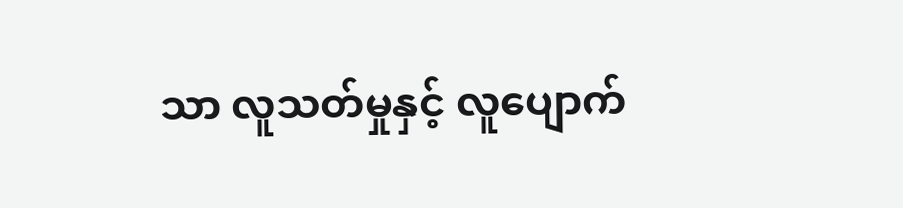သာ လူသတ်မှုနှင့် လူပျောက်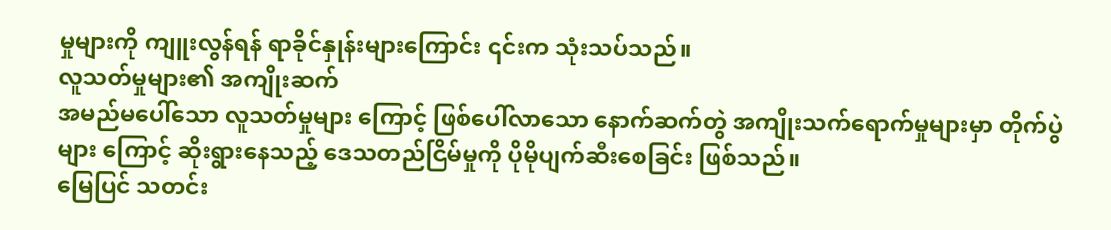မှုများကို ကျူးလွန်ရန် ရာခိုင်နှုန်းများကြောင်း ၎င်းက သုံးသပ်သည်။
လူသတ်မှုများ၏ အကျိုးဆက်
အမည်မပေါ်သော လူသတ်မှုများ ကြောင့် ဖြစ်ပေါ်လာသော နောက်ဆက်တွဲ အကျိုးသက်ရောက်မှုများမှာ တိုက်ပွဲများ ကြောင့် ဆိုးရွားနေသည့် ဒေသတည်ငြိမ်မှုကို ပိုမိုပျက်ဆီးစေခြင်း ဖြစ်သည်။
မြေပြင် သတင်း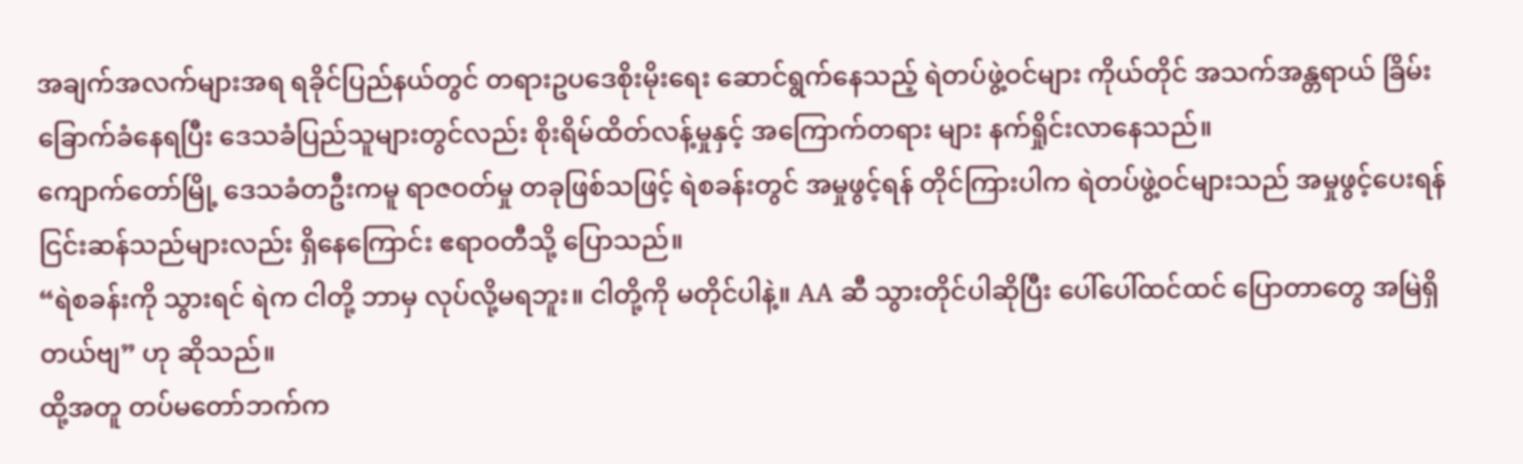အချက်အလက်များအရ ရခိုင်ပြည်နယ်တွင် တရားဥပဒေစိုးမိုးရေး ဆောင်ရွက်နေသည့် ရဲတပ်ဖွဲ့ဝင်များ ကိုယ်တိုင် အသက်အန္တရာယ် ခြိမ်းခြောက်ခံနေရပြီး ဒေသခံပြည်သူများတွင်လည်း စိုးရိမ်ထိတ်လန့်မှုနှင့် အကြောက်တရား များ နက်ရှိုင်းလာနေသည်။
ကျောက်တော်မြို့ ဒေသခံတဦးကမူ ရာဇဝတ်မှု တခုဖြစ်သဖြင့် ရဲစခန်းတွင် အမှုဖွင့်ရန် တိုင်ကြားပါက ရဲတပ်ဖွဲ့ဝင်များသည် အမှုဖွင့်ပေးရန် ငြင်းဆန်သည်များလည်း ရှိနေကြောင်း ဧရာဝတီသို့ ပြောသည်။
“ရဲစခန်းကို သွားရင် ရဲက ငါတို့ ဘာမှ လုပ်လို့မရဘူး။ ငါတို့ကို မတိုင်ပါနဲ့။ AA ဆီ သွားတိုင်ပါဆိုပြီး ပေါ်ပေါ်ထင်ထင် ပြောတာတွေ အမြဲရှိတယ်ဗျ” ဟု ဆိုသည်။
ထို့အတူ တပ်မတော်ဘက်က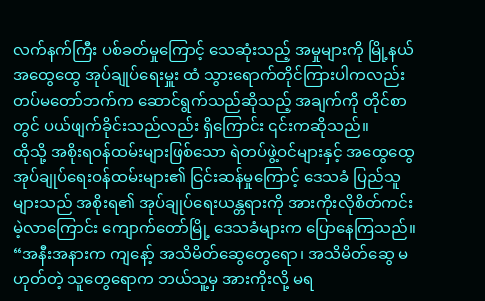လက်နက်ကြီး ပစ်ခတ်မှုကြောင့် သေဆုံးသည့် အမှုများကို မြို့နယ်အထွေထွေ အုပ်ချုပ်ရေးမှူး ထံ သွားရောက်တိုင်ကြားပါကလည်း တပ်မတော်ဘက်က ဆောင်ရွက်သည်ဆိုသည့် အချက်ကို တိုင်စာတွင် ပယ်ဖျက်ခိုင်းသည်လည်း ရှိကြောင်း ၎င်းကဆိုသည်။
ထိုသို့ အစိုးရဝန်ထမ်းများဖြစ်သော ရဲတပ်ဖွဲ့ဝင်များနှင့် အထွေထွေအုပ်ချုပ်ရေးဝန်ထမ်းများ၏ ငြင်းဆန်မှုကြောင့် ဒေသခံ ပြည်သူများသည် အစိုးရ၏ အုပ်ချုပ်ရေးယန္တရားကို အားကိုးလိုစိတ်ကင်းမဲ့လာကြောင်း ကျောက်တော်မြို့ ဒေသခံများက ပြောနေကြသည်။
“အနီးအနားက ကျနော့် အသိမိတ်ဆွေတွေရော၊ အသိမိတ်ဆွေ မဟုတ်တဲ့ သူတွေရောက ဘယ်သူ့မှ အားကိုးလို့ မရ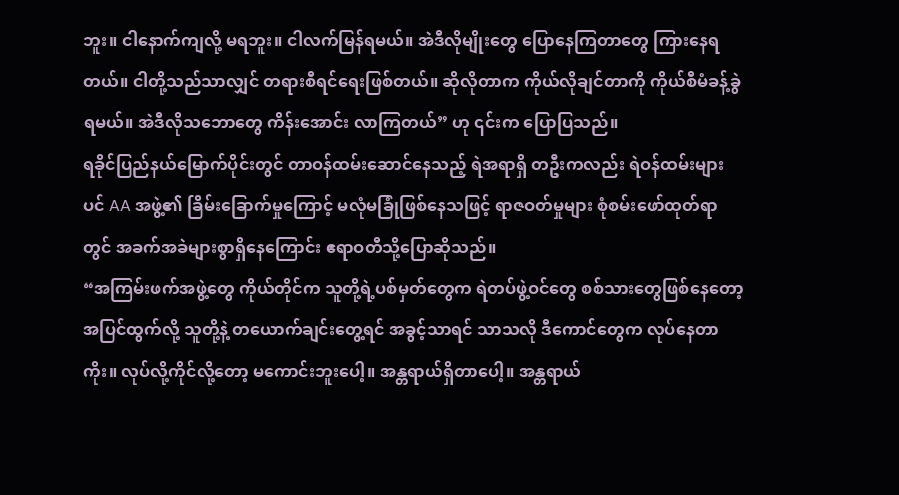ဘူး။ ငါနောက်ကျလို့ မရဘူး။ ငါလက်မြန်ရမယ်။ အဲဒီလိုမျိုးတွေ ပြောနေကြတာတွေ ကြားနေရတယ်။ ငါတို့သည်သာလျှင် တရားစီရင်ရေးဖြစ်တယ်။ ဆိုလိုတာက ကိုယ်လိုချင်တာကို ကိုယ်စီမံခန့်ခွဲရမယ်။ အဲဒီလိုသဘောတွေ ကိန်းအောင်း လာကြတယ်” ဟု ၎င်းက ပြောပြသည်။
ရခိုင်ပြည်နယ်မြောက်ပိုင်းတွင် တာဝန်ထမ်းဆောင်နေသည့် ရဲအရာရှိ တဦးကလည်း ရဲဝန်ထမ်းများပင် AA အဖွဲ့၏ ခြိမ်းခြောက်မှုကြောင့် မလုံမခြုံဖြစ်နေသဖြင့် ရာဇဝတ်မှုများ စုံစမ်းဖော်ထုတ်ရာတွင် အခက်အခဲများစွာရှိနေကြောင်း ဧရာဝတီသို့ပြောဆိုသည်။
“အကြမ်းဖက်အဖွဲ့တွေ ကိုယ်တိုင်က သူတို့ရဲ့ပစ်မှတ်တွေက ရဲတပ်ဖွဲ့ဝင်တွေ စစ်သားတွေဖြစ်နေတော့ အပြင်ထွက်လို့ သူတို့နဲ့ တယောက်ချင်းတွေ့ရင် အခွင့်သာရင် သာသလို ဒီကောင်တွေက လုပ်နေတာကိုး။ လုပ်လို့ကိုင်လို့တော့ မကောင်းဘူးပေါ့။ အန္တရာယ်ရှိတာပေါ့။ အန္တရာယ်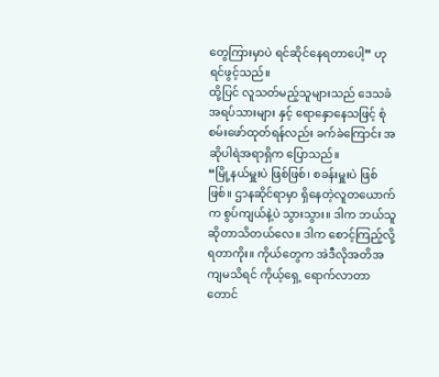တွေကြားမှာပဲ ရင်ဆိုင်နေရတာပေါ့” ဟု ရင်ဖွင့်သည်။
ထို့ပြင် လူသတ်မည့်သူများသည် ဒေသခံ အရပ်သားများ နှင့် ရောနှောနေသဖြင့် စုံစမ်းဖော်ထုတ်ရန်လည်း ခက်ခဲကြောင်း အဆိုပါရဲအရာရှိက ပြောသည်။
“မြို့နယ်မှူးပဲ ဖြစ်ဖြစ်၊ စခန်းမှူးပဲ ဖြစ်ဖြစ်။ ဌာနဆိုင်ရာမှာ ရှိနေတဲ့လူတယောက်က စွပ်ကျယ်နဲ့ပဲ သွားသွား။ ဒါက ဘယ်သူ ဆိုတာသိတယ်လေ။ ဒါက စောင့်ကြည့်လို့ရတာကိုး။ ကိုယ်တွေက အဲဒီလိုအတိအကျမသိရင် ကိုယ့်ရှေ့ ရောက်လာတာ တောင်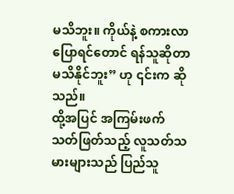မသိဘူး။ ကိုယ်နဲ့ စကားလာပြောရင်တောင် ရန်သူဆိုတာ မသိနိုင်ဘူး” ဟု ၎င်းက ဆိုသည်။
ထို့အပြင် အကြမ်းဖက် သတ်ဖြတ်သည့် လူသတ်သမားများသည် ပြည်သူ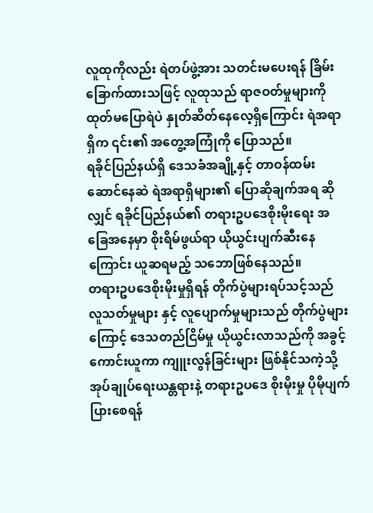လူထုကိုလည်း ရဲတပ်ဖွဲ့အား သတင်းမပေးရန် ခြိမ်းခြောက်ထားသဖြင့် လူထုသည် ရာဇဝတ်မှုများကို ထုတ်မပြောရဲပဲ နှုတ်ဆိတ်နေလေ့ရှိကြောင်း ရဲအရာရှိက ၎င်း၏ အတွေ့အကြုံကို ပြောသည်။
ရခိုင်ပြည်နယ်ရှိ ဒေသခံအချို့နှင့် တာဝန်ထမ်းဆောင်နေဆဲ ရဲအရာရှိများ၏ ပြောဆိုချက်အရ ဆိုလျှင် ရခိုင်ပြည်နယ်၏ တရားဥပဒေစိုးမိုးရေး အခြေအနေမှာ စိုးရိမ်ဖွယ်ရာ ယိုယွင်းပျက်ဆီးနေကြောင်း ယူဆရမည့် သဘောဖြစ်နေသည်။
တရားဥပဒေစိုးမိုးမှုရှိရန် တိုက်ပွဲများရပ်သင့်သည်
လူသတ်မှုများ နှင့် လူပျောက်မှုများသည် တိုက်ပွဲများကြောင့် ဒေသတည်ငြိမ်မှု ယိုယွင်းလာသည်ကို အခွင့်ကောင်းယူကာ ကျူးလွန်ခြင်းများ ဖြစ်နိုင်သကဲ့သို့ အုပ်ချုပ်ရေးယန္တရားနဲ့ တရားဥပဒေ စိုးမိုးမှု ပိုမိုပျက်ပြားစေရန်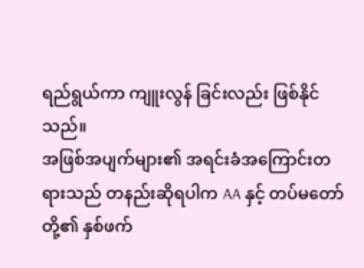ရည်ရွယ်ကာ ကျူးလွန် ခြင်းလည်း ဖြစ်နိုင်သည်။
အဖြစ်အပျက်များ၏ အရင်းခံအကြောင်းတရားသည် တနည်းဆိုရပါက AA နှင့် တပ်မတော်တို့၏ နှစ်ဖက်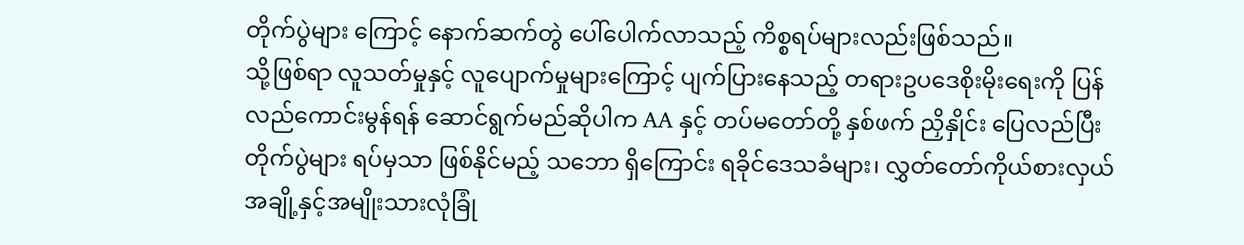တိုက်ပွဲများ ကြောင့် နောက်ဆက်တွဲ ပေါ်ပေါက်လာသည့် ကိစ္စရပ်များလည်းဖြစ်သည်။
သို့ဖြစ်ရာ လူသတ်မှုနှင့် လူပျောက်မှုများကြောင့် ပျက်ပြားနေသည့် တရားဥပဒေစိုးမိုးရေးကို ပြန်လည်ကောင်းမွန်ရန် ဆောင်ရွက်မည်ဆိုပါက AA နှင့် တပ်မတော်တို့ နှစ်ဖက် ညှိနှိုင်း ပြေလည်ပြီး တိုက်ပွဲများ ရပ်မှသာ ဖြစ်နိုင်မည့် သဘော ရှိကြောင်း ရခိုင်ဒေသခံများ၊ လွှတ်တော်ကိုယ်စားလှယ်အချို့နှင့်အမျိုးသားလုံခြုံ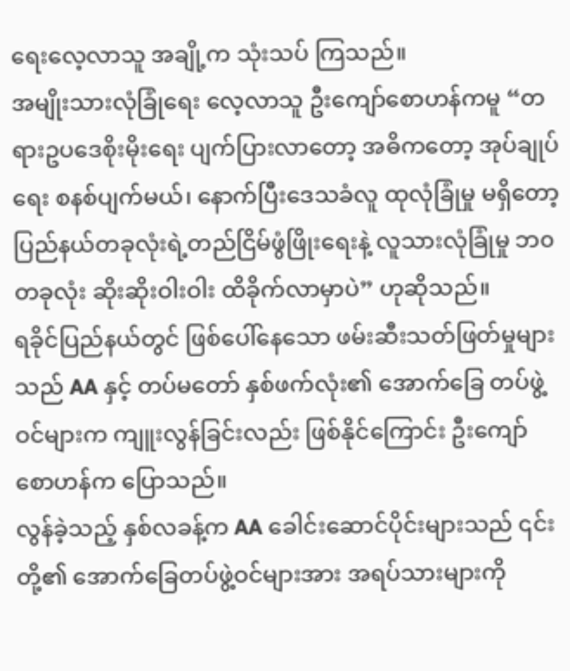ရေးလေ့လာသူ အချို့က သုံးသပ် ကြသည်။
အမျိုးသားလုံခြုံရေး လေ့လာသူ ဦးကျော်စောဟန်ကမူ “တရားဥပဒေစိုးမိုးရေး ပျက်ပြားလာတော့ အဓိကတော့ အုပ်ချုပ် ရေး စနစ်ပျက်မယ်၊ နောက်ပြီးဒေသခံလူ ထုလုံခြုံမှု မရှိတော့ ပြည်နယ်တခုလုံးရဲ့တည်ငြိမ်ဖွံဖြိုးရေးနဲ့ လူသားလုံခြုံမှု ဘ၀ တခုလုံး ဆိုးဆိုးဝါးဝါး ထိခိုက်လာမှာပဲ” ဟုဆိုသည်။
ရခိုင်ပြည်နယ်တွင် ဖြစ်ပေါ်နေသော ဖမ်းဆီးသတ်ဖြတ်မှုများသည် AA နှင့် တပ်မတော် နှစ်ဖက်လုံး၏ အောက်ခြေ တပ်ဖွဲ့ဝင်များက ကျူးလွန်ခြင်းလည်း ဖြစ်နိုင်ကြောင်း ဦးကျော်စောဟန်က ပြောသည်။
လွန်ခဲ့သည့် နှစ်လခန့်က AA ခေါင်းဆောင်ပိုင်းများသည် ၎င်းတို့၏ အောက်ခြေတပ်ဖွဲ့ဝင်များအား အရပ်သားများကို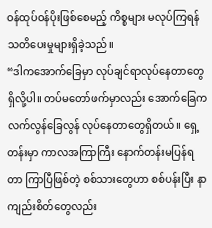ဝန်ထုပ်ဝန်ပိုးဖြစ်စေမည့် ကိစ္စများ မလုပ်ကြရန် သတိပေးမှုများရှိခဲ့သည်။
“ဒါကအောက်ခြေမှာ လုပ်ချင်ရာလုပ်နေတာတွေရှိလို့ပါ။ တပ်မတော်ဖက်မှာလည်း အောက်ခြေက လက်လွန်ခြေလွန် လုပ်နေတာတွေရှိတယ်။ ရှေ့တန်းမှာ ကာလအကြာကြီး နောက်တန်းမပြန်ရတာ ကြာပြီဖြစ်တဲ့ စစ်သားတွေဟာ စစ်ပန်းပြီး နာကျည်းစိတ်တွေလည်း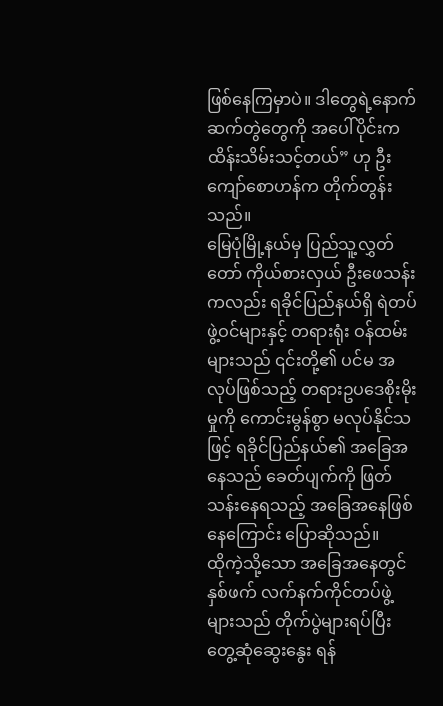ဖြစ်နေကြမှာပဲ။ ဒါတွေရဲ့နောက်ဆက်တွဲတွေကို အပေါ်ပိုင်းက ထိန်းသိမ်းသင့်တယ်” ဟု ဦးကျော်စောဟန်က တိုက်တွန်းသည်။
မြေပုံမြို့နယ်မှ ပြည်သူ့လွှတ်တော် ကိုယ်စားလှယ် ဦးဖေသန်းကလည်း ရခိုင်ပြည်နယ်ရှိ ရဲတပ်ဖွဲ့ဝင်များနှင့် တရားရုံး ဝန်ထမ်းများသည် ၎င်းတို့၏ ပင်မ အလုပ်ဖြစ်သည့် တရားဥပဒေစိုးမိုးမှုကို ကောင်းမွန်စွာ မလုပ်နိုင်သဖြင့် ရခိုင်ပြည်နယ်၏ အခြေအနေသည် ခေတ်ပျက်ကို ဖြတ်သန်းနေရသည့် အခြေအနေဖြစ်နေကြောင်း ပြောဆိုသည်။
ထိုကဲ့သို့သော အခြေအနေတွင် နှစ်ဖက် လက်နက်ကိုင်တပ်ဖွဲ့များသည် တိုက်ပွဲများရပ်ပြီး တွေ့ဆုံဆွေးနွေး ရန်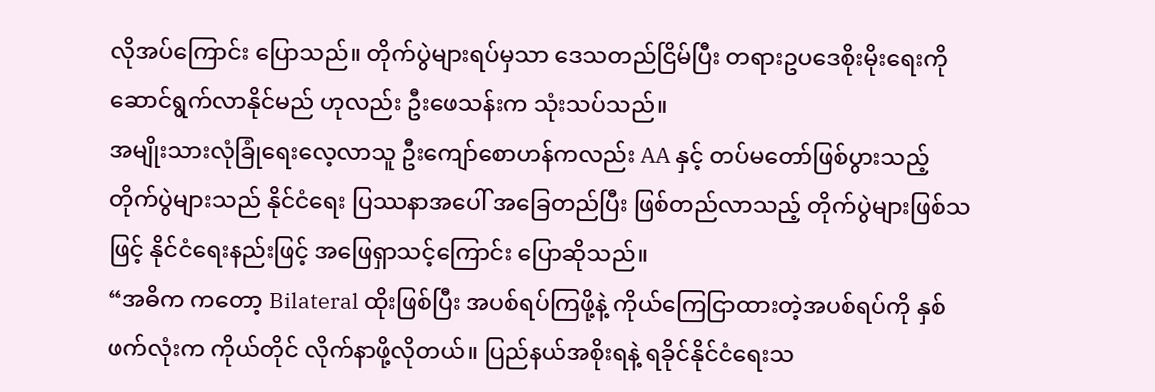လိုအပ်ကြောင်း ပြောသည်။ တိုက်ပွဲများရပ်မှသာ ဒေသတည်ငြိမ်ပြီး တရားဥပဒေစိုးမိုးရေးကို ဆောင်ရွက်လာနိုင်မည် ဟုလည်း ဦးဖေသန်းက သုံးသပ်သည်။
အမျိုးသားလုံခြုံရေးလေ့လာသူ ဦးကျော်စောဟန်ကလည်း AA နှင့် တပ်မတော်ဖြစ်ပွားသည့် တိုက်ပွဲများသည် နိုင်ငံရေး ပြဿနာအပေါ် အခြေတည်ပြီး ဖြစ်တည်လာသည့် တိုက်ပွဲများဖြစ်သဖြင့် နိုင်ငံရေးနည်းဖြင့် အဖြေရှာသင့်ကြောင်း ပြောဆိုသည်။
“အဓိက ကတော့ Bilateral ထိုးဖြစ်ပြီး အပစ်ရပ်ကြဖို့နဲ့ ကိုယ်ကြေငြာထားတဲ့အပစ်ရပ်ကို နှစ်ဖက်လုံးက ကိုယ်တိုင် လိုက်နာဖို့လိုတယ်။ ပြည်နယ်အစိုးရနဲ့ ရခိုင်နိုင်ငံရေးသ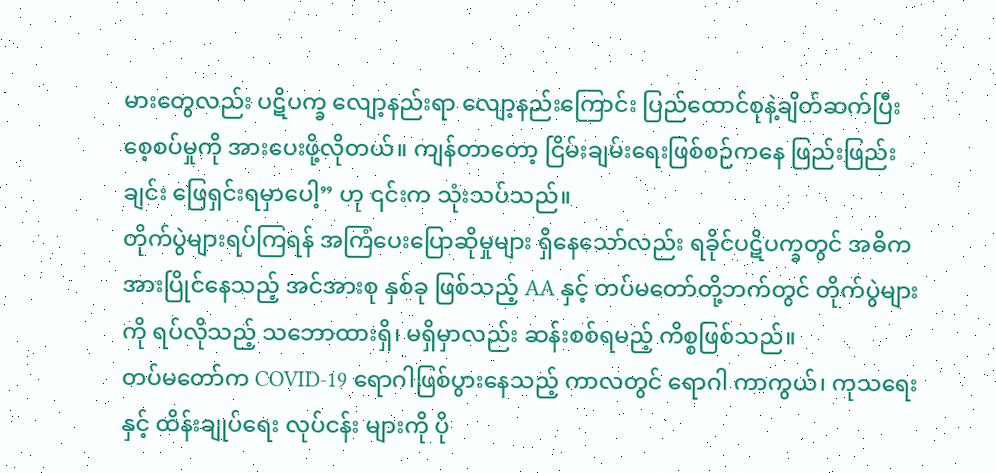မားတွေလည်း ပဋိပက္ခ လျော့နည်းရာ လျော့နည်းကြောင်း ပြည်ထောင်စုနဲ့ချိတ်ဆက်ပြီး စေ့စပ်မှုကို အားပေးဖို့လိုတယ်။ ကျန်တာတော့ ငြိမ်းချမ်းရေးဖြစ်စဉ်ကနေ ဖြည်းဖြည်းချင်း ဖြေရှင်းရမှာပေါ့” ဟု ၎င်းက သုံးသပ်သည်။
တိုက်ပွဲများရပ်ကြရန် အကြံပေးပြောဆိုမှုများ ရှိနေသော်လည်း ရခိုင်ပဋိပက္ခတွင် အဓိက အားပြိုင်နေသည့် အင်အားစု နှစ်ခု ဖြစ်သည့် AA နှင့် တပ်မတော်တို့ဘက်တွင် တိုက်ပွဲများကို ရပ်လိုသည့် သဘောထားရှိ၊ မရှိမှာလည်း ဆန်းစစ်ရမည့် ကိစ္စဖြစ်သည်။
တပ်မတော်က COVID-19 ရောဂါဖြစ်ပွားနေသည့် ကာလတွင် ရောဂါ ကာကွယ်၊ ကုသရေးနှင့် ထိန်းချုပ်ရေး လုပ်ငန်း များကို ပို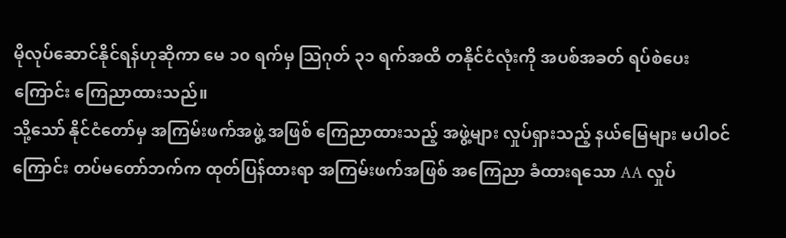မိုလုပ်ဆောင်နိုင်ရန်ဟုဆိုကာ မေ ၁၀ ရက်မှ သြဂုတ် ၃၁ ရက်အထိ တနိုင်ငံလုံးကို အပစ်အခတ် ရပ်စဲပေး ကြောင်း ကြေညာထားသည်။
သို့သော် နိုင်ငံတော်မှ အကြမ်းဖက်အဖွဲ့ အဖြစ် ကြေညာထားသည့် အဖွဲ့များ လှုပ်ရှားသည့် နယ်မြေများ မပါဝင်ကြောင်း တပ်မတော်ဘက်က ထုတ်ပြန်ထားရာ အကြမ်းဖက်အဖြစ် အကြေညာ ခံထားရသော AA လှုပ်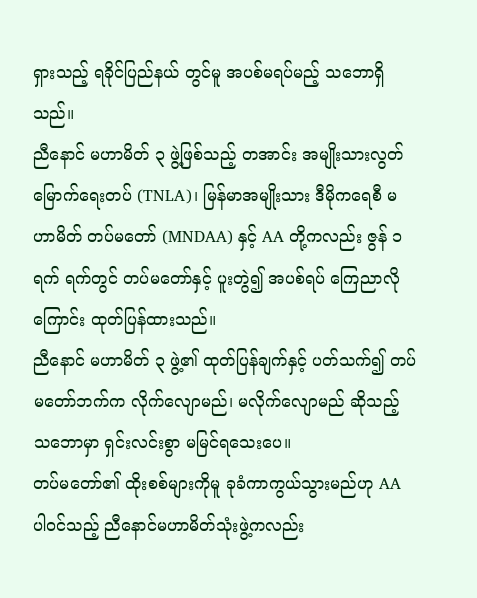ရှားသည့် ရခိုင်ပြည်နယ် တွင်မူ အပစ်မရပ်မည့် သဘောရှိသည်။
ညီနောင် မဟာမိတ် ၃ ဖွဲ့ဖြစ်သည့် တအာင်း အမျိုးသားလွတ်မြောက်ရေးတပ် (TNLA)၊ မြန်မာအမျိုးသား ဒီမိုကရေစီ မဟာမိတ် တပ်မတော် (MNDAA) နှင့် AA တို့ကလည်း ဇွန် ၁ ရက် ရက်တွင် တပ်မတော်နှင့် ပူးတွဲ၍ အပစ်ရပ် ကြေညာလိုကြောင်း ထုတ်ပြန်ထားသည်။
ညီနောင် မဟာမိတ် ၃ ဖွဲ့၏ ထုတ်ပြန်ချက်နှင့် ပတ်သက်၍ တပ်မတော်ဘက်က လိုက်လျောမည်၊ မလိုက်လျောမည် ဆိုသည့် သဘောမှာ ရှင်းလင်းစွာ မမြင်ရသေးပေ။
တပ်မတော်၏ ထိုးစစ်များကိုမူ ခုခံကာကွယ်သွားမည်ဟု AA ပါဝင်သည့် ညီနောင်မဟာမိတ်သုံးဖွဲ့ကလည်း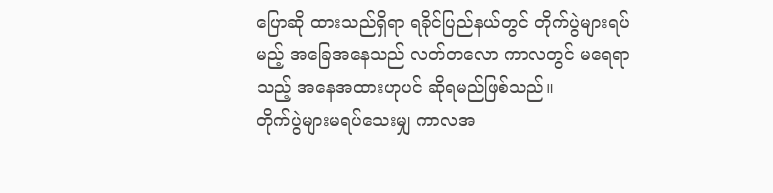ပြောဆို ထားသည်ရှိရာ ရခိုင်ပြည်နယ်တွင် တိုက်ပွဲများရပ်မည့် အခြေအနေသည် လတ်တလော ကာလတွင် မရေရာသည့် အနေအထားဟုပင် ဆိုရမည်ဖြစ်သည်။
တိုက်ပွဲများမရပ်သေးမျှ ကာလအ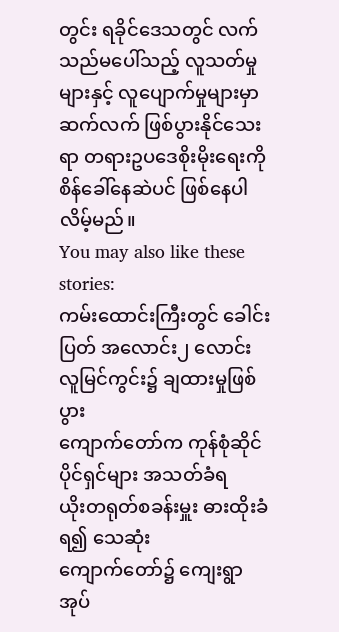တွင်း ရခိုင်ဒေသတွင် လက်သည်မပေါ်သည့် လူသတ်မှုများနှင့် လူပျောက်မှုများမှာ ဆက်လက် ဖြစ်ပွားနိုင်သေးရာ တရားဥပဒေစိုးမိုးရေးကို စိန်ခေါ်နေဆဲပင် ဖြစ်နေပါလိမ့်မည်။
You may also like these stories:
ကမ်းထောင်းကြီးတွင် ခေါင်းပြတ် အလောင်း၂ လောင်း လူမြင်ကွင်း၌ ချထားမှုဖြစ်ပွား
ကျောက်တော်က ကုန်စုံဆိုင်ပိုင်ရှင်များ အသတ်ခံရ
ယိုးတရုတ်စခန်းမှူး ဓားထိုးခံရ၍ သေဆုံး
ကျောက်တော်၌ ကျေးရွာ အုပ်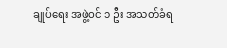ချုပ်ရေး အဖွဲ့ဝင် ၁ ဦး အသတ်ခံရ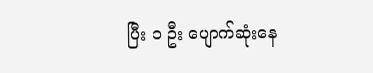ပြီး ၁ ဦး ပျောက်ဆုံးနေ